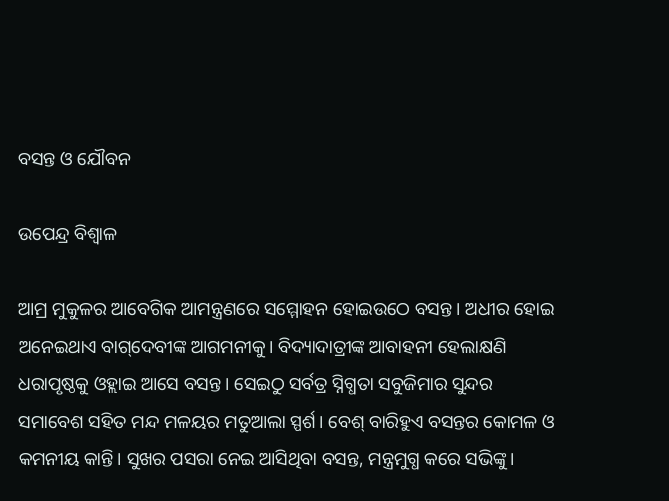ବସନ୍ତ ଓ ଯୌବନ

ଉପେନ୍ଦ୍ର ବିଶ୍ୱାଳ

ଆମ୍ର ମୁକୁଳର ଆବେଗିକ ଆମନ୍ତ୍ରଣରେ ସମ୍ମୋହନ ହୋଇଉଠେ ବସନ୍ତ। ଅଧୀର ହୋଇ ଅନେଇଥାଏ ବାଗ୍‌ଦେବୀଙ୍କ ଆଗମନୀକୁ। ବିଦ୍ୟାଦାତ୍ରୀଙ୍କ ଆବାହନୀ ହେଲାକ୍ଷଣି ଧରାପୃଷ୍ଠକୁ ଓହ୍ଲାଇ ଆସେ ବସନ୍ତ। ସେଇଠୁ ସର୍ବତ୍ର ସ୍ନିଗ୍ଧତା ସବୁଜିମାର ସୁନ୍ଦର ସମାବେଶ ସହିତ ମନ୍ଦ ମଳୟର ମତୁଆଲା ସ୍ପର୍ଶ। ବେଶ୍‌ ବାରିହୁଏ ବସନ୍ତର କୋମଳ ଓ କମନୀୟ କାନ୍ତି। ସୁଖର ପସରା ନେଇ ଆସିଥିବା ବସନ୍ତ, ମନ୍ତ୍ରମୁଗ୍ଧ କରେ ସଭିଙ୍କୁ।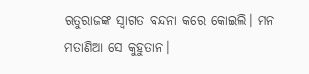ଋତୁରାଜଙ୍କ ସ୍ବାଗତ ବନ୍ଦନା କରେ କୋଇଲି। ମନ ମତାଣିଆ ସେ କୁହୁତାନ।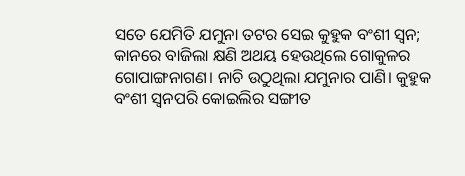ସତେ ଯେମିତି ଯମୁନା ତଟର ସେଇ କୁହୁକ ବଂଶୀ ସ୍ବନ; କାନରେ ବାଜିଲା କ୍ଷଣି ଅଥୟ ହେଉଥିଲେ ଗୋକୁଳର ଗୋପାଙ୍ଗନାଗଣ। ନାଚି ଉଠୁଥିଲା ଯମୁନାର ପାଣି। କୁହୁକ ବଂଶୀ ସ୍ବନପରି କୋଇଲିର ସଙ୍ଗୀତ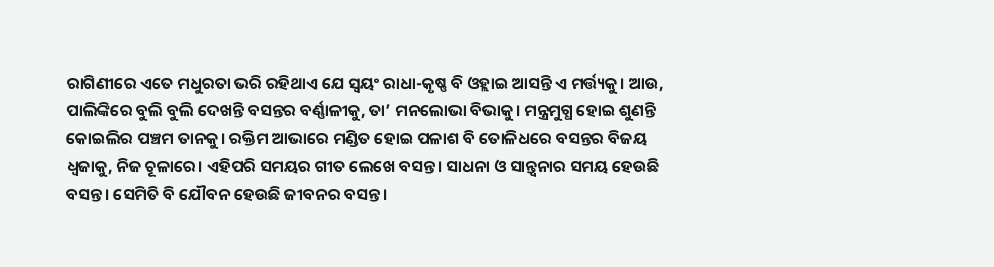ରାଗିଣୀରେ ଏତେ ମଧୁରତା ଭରି ରହିଥାଏ ଯେ ସ୍ବୟଂ ରାଧା-କୃଷ୍ଣ ବି ଓହ୍ଲାଇ ଆସନ୍ତି ଏ ମର୍ତ୍ତ୍ୟକୁ। ଆଉ, ପାଲିଙ୍କିରେ ବୁଲି ବୁଲି ଦେଖନ୍ତି ବସନ୍ତର ବର୍ଣ୍ଣାଳୀକୁ, ତା’ ମନଲୋଭା ବିଭାକୁ। ମନ୍ତ୍ରମୁଗ୍ଧ ହୋଇ ଶୁଣନ୍ତି କୋଇଲିର ପଞ୍ଚମ ତାନକୁ। ରକ୍ତିମ ଆଭାରେ ମଣ୍ଡିତ ହୋଇ ପଳାଶ ବି ତୋଳିଧରେ ବସନ୍ତର ବିଜୟ ଧ୍ୱଜାକୁ, ନିଜ ଚୂଳାରେ। ଏହିପରି ସମୟର ଗୀତ ଲେଖେ ବସନ୍ତ। ସାଧନା ଓ ସାନ୍ତ୍ୱନାର ସମୟ ହେଉଛି ବସନ୍ତ। ସେମିତି ବି ଯୌବନ ହେଉଛି ଜୀବନର ବସନ୍ତ।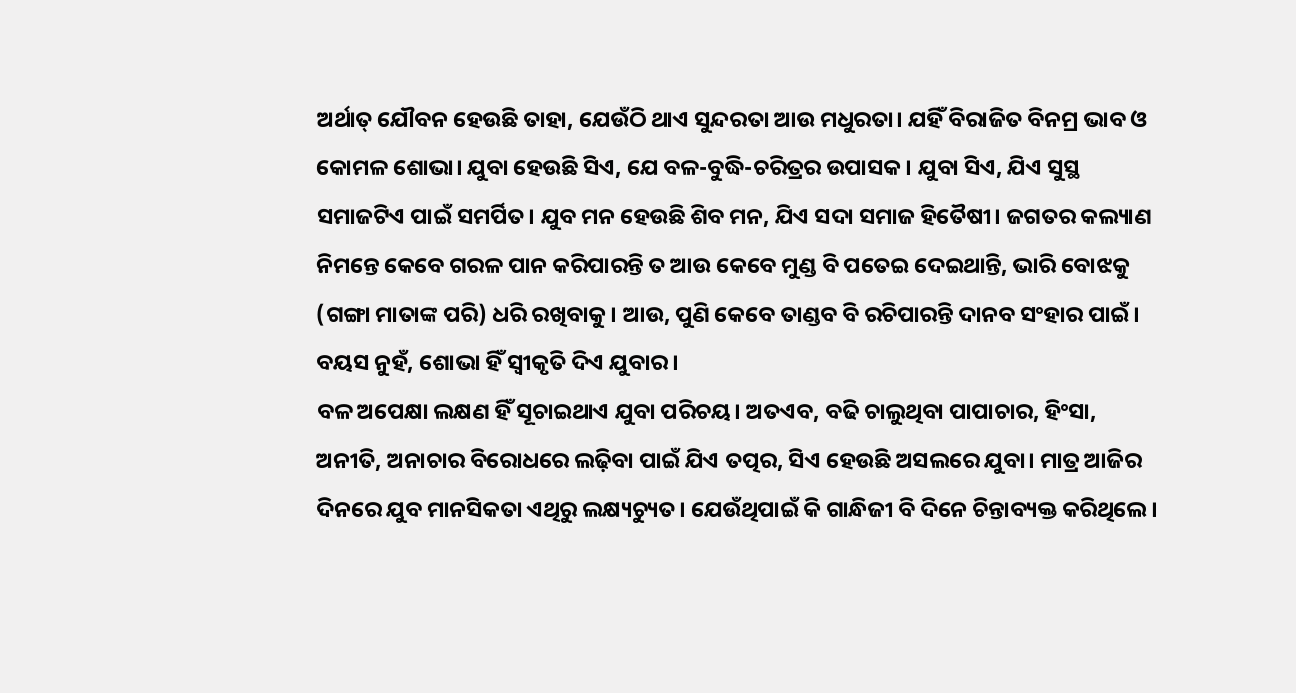ଅର୍ଥାତ୍‌ ଯୌବନ ହେଉଛି ତାହା, ଯେଉଁଠି ଥାଏ ସୁନ୍ଦରତା ଆଉ ମଧୁରତା। ଯହିଁ ବିରାଜିତ ବିନମ୍ର ଭାବ ଓ କୋମଳ ଶୋଭା। ଯୁବା ହେଉଛି ସିଏ, ଯେ ବଳ-ବୁଦ୍ଧି-ଚରିତ୍ରର ଉପାସକ। ଯୁବା ସିଏ, ଯିଏ ସୁସ୍ଥ ସମାଜଟିଏ ପାଇଁ ସମର୍ପିତ। ଯୁବ ମନ ହେଉଛି ଶିବ ମନ, ଯିଏ ସଦା ସମାଜ ହିତୈଷୀ। ଜଗତର କଲ୍ୟାଣ ନିମନ୍ତେ କେବେ ଗରଳ ପାନ କରିପାରନ୍ତି ତ ଆଉ କେବେ ମୁଣ୍ଡ ବି ପତେଇ ଦେଇଥାନ୍ତି, ଭାରି ବୋଝକୁ (ଗଙ୍ଗା ମାତାଙ୍କ ପରି) ଧରି ରଖିବାକୁ। ଆଉ, ପୁଣି କେବେ ତାଣ୍ଡବ ବି ରଚିପାରନ୍ତି ଦାନବ ସଂହାର ପାଇଁ। ବୟସ ନୁହଁ, ଶୋଭା ହିଁ ସ୍ବୀକୃତି ଦିଏ ଯୁବାର।
ବଳ ଅପେକ୍ଷା ଲକ୍ଷଣ ହିଁ ସୂଚାଇଥାଏ ଯୁବା ପରିଚୟ। ଅତଏବ, ବଢି ଚାଲୁଥିବା ପାପାଚାର, ହିଂସା, ଅନୀତି, ଅନାଚାର ବିରୋଧରେ ଲଢ଼ିବା ପାଇଁ ଯିଏ ତତ୍ପର, ସିଏ ହେଉଛି ଅସଲରେ ଯୁବା। ମାତ୍ର ଆଜିର ଦିନରେ ଯୁବ ମାନସିକତା ଏଥିରୁ ଲକ୍ଷ୍ୟଚ୍ୟୁତ। ଯେଉଁଥିପାଇଁ କି ଗାନ୍ଧିଜୀ ବି ଦିନେ ଚିନ୍ତାବ୍ୟକ୍ତ କରିଥିଲେ।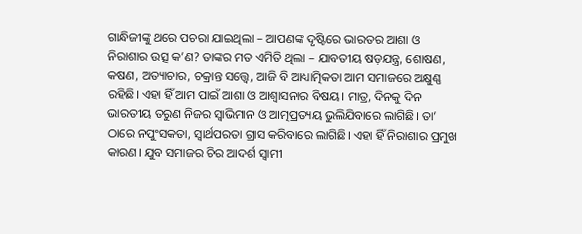ଗାନ୍ଧିଜୀଙ୍କୁ ଥରେ ପଚରା ଯାଇଥିଲା – ଆପଣଙ୍କ ଦୃଷ୍ଟିରେ ଭାରତର ଆଶା ଓ ନିରାଶାର ଉତ୍ସ କ’ଣ? ତାଙ୍କର ମତ ଏମିତି ଥିଲା – ଯାବତୀୟ ଷଡ଼ଯନ୍ତ୍ର, ଶୋଷଣ, କଷଣ, ଅତ୍ୟାଚାର, ଚକ୍ରାନ୍ତ ସତ୍ତ୍ୱେ, ଆଜି ବି ଆଧ୍ୟାତ୍ମିକତା ଆମ ସମାଜରେ ଅକ୍ଷୁଣ୍ଣ ରହିଛି। ଏହା ହିଁ ଆମ ପାଇଁ ଆଶା ଓ ଆଶ୍ୱାସନାର ବିଷୟ। ମାତ୍ର, ଦିନକୁ ଦିନ ଭାରତୀୟ ତରୁଣ ନିଜର ସ୍ବାଭିମାନ ଓ ଆତ୍ମପ୍ରତ୍ୟୟ ଭୁଲିଯିବାରେ ଲାଗିଛି। ତା’ ଠାରେ ନପୁଂସକତା, ସ୍ବାର୍ଥପରତା ଗ୍ରାସ କରିବାରେ ଲାଗିଛି। ଏହା ହିଁ ନିରାଶାର ପ୍ରମୁଖ କାରଣ। ଯୁବ ସମାଜର ଚିର ଆଦର୍ଶ ସ୍ବାମୀ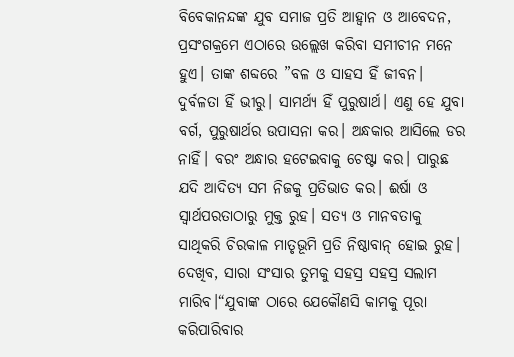ବିବେକାନନ୍ଦଙ୍କ ଯୁବ ସମାଜ ପ୍ରତି ଆହ୍ବାନ ଓ ଆବେଦନ, ପ୍ରସଂଗକ୍ରମେ ଏଠାରେ ଉଲ୍ଲେଖ କରିବା ସମୀଚୀନ ମନେ ହୁଏ। ତାଙ୍କ ଶବ୍ଦରେ ”ବଳ ଓ ସାହସ ହିଁ ଜୀବନ। ଦୁର୍ବଳତା ହିଁ ଭୀରୁ। ସାମର୍ଥ୍ୟ ହିଁ ପୁରୁଷାର୍ଥ। ଏଣୁ ହେ ଯୁବା ବର୍ଗ, ପୁରୁଷାର୍ଥର ଉପାସନା କର। ଅନ୍ଧକାର ଆସିଲେ ଡର ନାହିଁ। ବରଂ ଅନ୍ଧାର ହଟେଇବାକୁ ଚେଷ୍ଟା କର। ପାରୁଛ ଯଦି ଆଦିତ୍ୟ ସମ ନିଜକୁ ପ୍ରତିଭାତ କର। ଈର୍ଷା ଓ ସ୍ବାର୍ଥପରତାଠାରୁ ମୁକ୍ତ ରୁହ। ସତ୍ୟ ଓ ମାନବତାକୁ ସାଥିକରି ଚିରକାଳ ମାତୃଭୂମି ପ୍ରତି ନିଷ୍ଠାବାନ୍‌ ହୋଇ ରୁହ। ଦେଖିବ, ସାରା ସଂସାର ତୁମକୁ ସହସ୍ର ସହସ୍ର ସଲାମ ମାରିବ।“ଯୁବାଙ୍କ ଠାରେ ଯେକୌଣସି କାମକୁ ପୂରା କରିପାରିବାର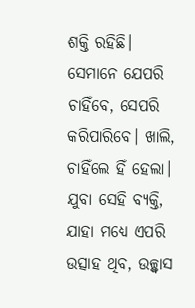ଶକ୍ତି ରହିଛି। ସେମାନେ ଯେପରି ଚାହିଁବେ, ସେପରି କରିପାରିବେ। ଖାଲି, ଚାହିଁଲେ ହିଁ ହେଲା। ଯୁବା ସେହି ବ୍ୟକ୍ତି, ଯାହା ମଧ୍ୟେ ଏପରି ଉତ୍ସାହ ଥିବ, ଉଚ୍ଛ୍ବାସ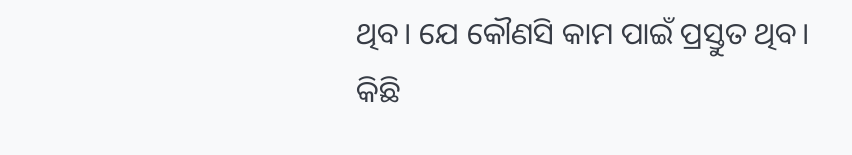ଥିବ। ଯେ କୌଣସି କାମ ପାଇଁ ପ୍ରସ୍ତୁତ ଥିବ। କିଛି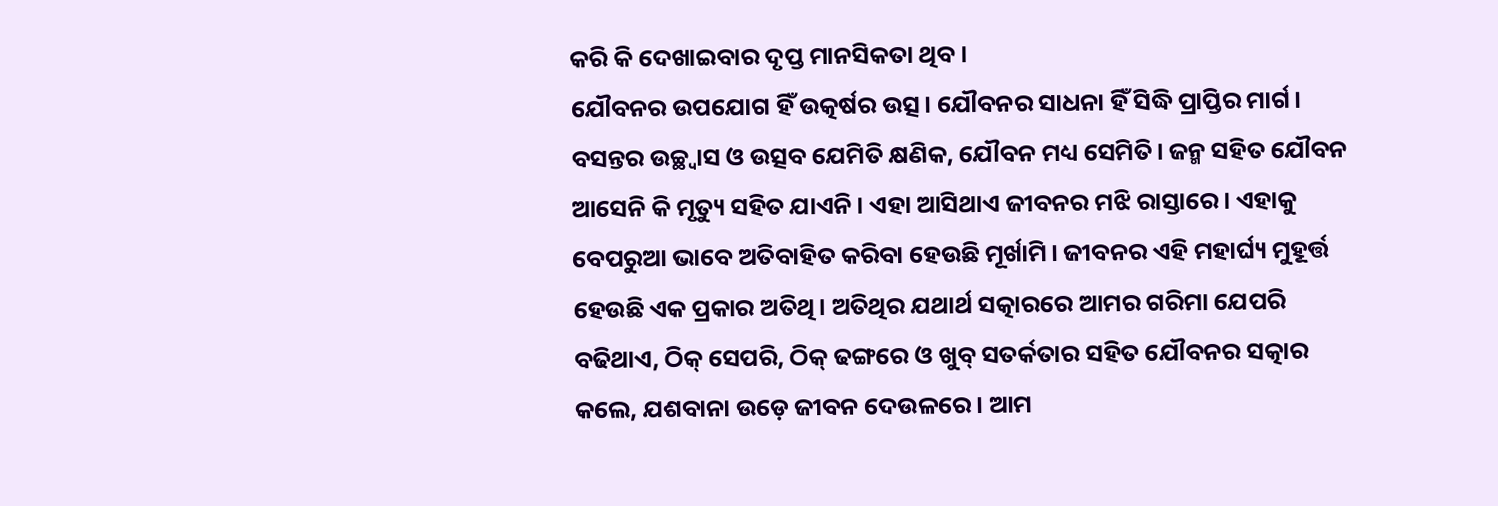କରି କି ଦେଖାଇବାର ଦୃପ୍ତ ମାନସିକତା ଥିବ।
ଯୌବନର ଉପଯୋଗ ହିଁ ଉତ୍କର୍ଷର ଉତ୍ସ। ଯୌବନର ସାଧନା ହିଁ ସିଦ୍ଧି ପ୍ରାପ୍ତିର ମାର୍ଗ। ବସନ୍ତର ଉଚ୍ଛ୍ବାସ ଓ ଉତ୍ସବ ଯେମିତି କ୍ଷଣିକ, ଯୌବନ ମଧ୍ୟ ସେମିତି। ଜନ୍ମ ସହିତ ଯୌବନ ଆସେନି କି ମୃତ୍ୟୁ ସହିତ ଯାଏନି। ଏହା ଆସିଥାଏ ଜୀବନର ମଝି ରାସ୍ତାରେ। ଏହାକୁ ବେପରୁଆ ଭାବେ ଅତିବାହିତ କରିବା ହେଉଛି ମୂର୍ଖାମି। ଜୀବନର ଏହି ମହାର୍ଘ୍ୟ ମୁହୂର୍ତ୍ତ ହେଉଛି ଏକ ପ୍ରକାର ଅତିଥି। ଅତିଥିର ଯଥାର୍ଥ ସତ୍କାରରେ ଆମର ଗରିମା ଯେପରି ବଢିଥାଏ, ଠିକ୍‌ ସେପରି, ଠିକ୍‌ ଢଙ୍ଗରେ ଓ ଖୁବ୍‌ ସତର୍କତାର ସହିତ ଯୌବନର ସତ୍କାର କଲେ, ଯଶବାନା ଉଡ଼େ ଜୀବନ ଦେଉଳରେ। ଆମ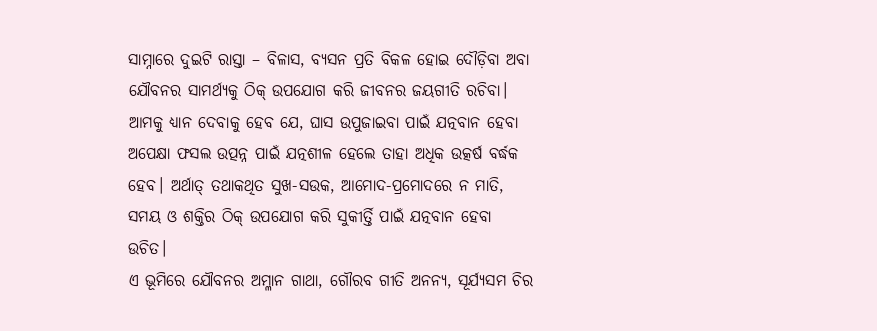ସାମ୍ନାରେ ଦୁଇଟି ରାସ୍ତା – ବିଳାସ, ବ୍ୟସନ ପ୍ରତି ବିକଳ ହୋଇ ଦୌଡ଼ିବା ଅବା ଯୌବନର ସାମର୍ଥ୍ୟକୁ ଠିକ୍‌ ଉପଯୋଗ କରି ଜୀବନର ଜୟଗୀତି ରଚିବା। ଆମକୁ ଧ୍ୟାନ ଦେବାକୁ ହେବ ଯେ, ଘାସ ଉପୁଜାଇବା ପାଇଁ ଯତ୍ନବାନ ହେବା ଅପେକ୍ଷା ଫସଲ ଉତ୍ପନ୍ନ ପାଇଁ ଯତ୍ନଶୀଳ ହେଲେ ତାହା ଅଧିକ ଉତ୍କର୍ଷ ବର୍ଦ୍ଧକ ହେବ। ଅର୍ଥାତ୍‌ ତଥାକଥିତ ସୁଖ-ସଉକ, ଆମୋଦ-ପ୍ରମୋଦରେ ନ ମାତି, ସମୟ ଓ ଶକ୍ତିର ଠିକ୍‌ ଉପଯୋଗ କରି ସୁକୀର୍ତ୍ତି ପାଇଁ ଯତ୍ନବାନ ହେବା ଉଚିତ।
ଏ ଭୂମିରେ ଯୌବନର ଅମ୍ଳାନ ଗାଥା, ଗୌରବ ଗୀତି ଅନନ୍ୟ, ସୂର୍ଯ୍ୟସମ ଚିର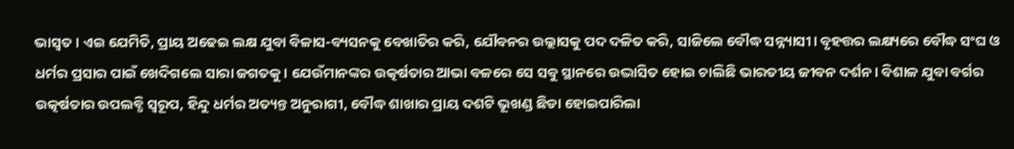ଭାସ୍ବତ। ଏଇ ଯେମିତି, ପ୍ରାୟ ଅଢେଇ ଲକ୍ଷ ଯୁବା ବିଳାସ-ବ୍ୟସନକୁ ବେଖାତିର କରି, ଯୌବନର ଉଲ୍ଲାସକୁ ପଦ ଦଳିତ କରି, ସାଜିଲେ ବୌଦ୍ଧ ସନ୍ନ୍ୟାସୀ। ବୃହତ୍ତର ଲକ୍ଷ୍ୟରେ ବୌଦ୍ଧ ସଂଘ ଓ ଧର୍ମର ପ୍ରସାର ପାଇଁ ଖେଦିଗଲେ ସାରା ଜଗତକୁ। ଯେଉଁମାନଙ୍କର ଉତ୍କର୍ଷତାର ଆଭା ବଳରେ ସେ ସବୁ ସ୍ଥାନରେ ଉଦ୍ଭାସିତ ହୋଇ ଚାଲିଛି ଭାରତୀୟ ଜୀବନ ଦର୍ଶନ। ବିଶାଳ ଯୁବା ବର୍ଗର ଉତ୍କର୍ଷତାର ଉପଲବ୍ଧି ସ୍ବରୂପ, ହିନ୍ଦୁ ଧର୍ମର ଅତ୍ୟନ୍ତ ଅନୁରାଗୀ, ବୌଦ୍ଧ ଶାଖାର ପ୍ରାୟ ଦଶଟି ଭୂଖଣ୍ଡ ଛିଡା ହୋଇପାରିଲା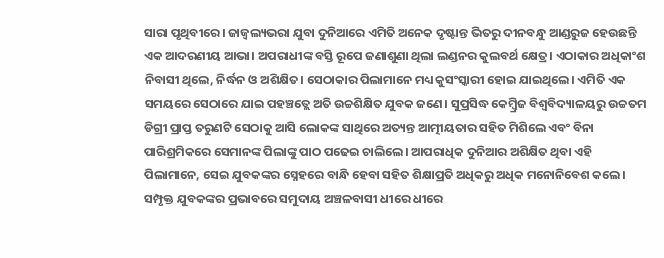ସାରା ପୃଥିବୀରେ। ଜାଜ୍ୱଲ୍ୟଭରା ଯୁବା ଦୁନିଆରେ ଏମିତି ଅନେକ ଦୃଷ୍ଟାନ୍ତ ଭିତରୁ ଦୀନବନ୍ଧୁ ଆଣ୍ଡରୁଜ ହେଉଛନ୍ତି ଏକ ଆଦରଣୀୟ ଆଭା। ଅପରାଧୀଙ୍କ ବସ୍ତି ରୂପେ ଜଣାଶୁଣା ଥିଲା ଲଣ୍ଡନର କୁଲବର୍ଥ କ୍ଷେତ୍ର। ଏଠାକାର ଅଧିକାଂଶ ନିବାସୀ ଥିଲେ, ନିର୍ଦ୍ଧନ ଓ ଅଶିକ୍ଷିତ। ସେଠାକାର ପିଲାମାନେ ମଧ୍ୟ କୁସଂସ୍କାରୀ ହୋଇ ଯାଇଥିଲେ। ଏମିତି ଏକ ସମୟରେ ସେଠାରେ ଯାଇ ପହଞ୍ଚତ୍ଲେ ଅତି ଉଚ୍ଚଶିକ୍ଷିତ ଯୁବକ ଜଣେ। ସୁପ୍ରସିଦ୍ଧ କେମ୍ବ୍ରିଜ ବିଶ୍ୱବିଦ୍ୟାଳୟରୁ ଉଚ୍ଚତମ ଡିଗ୍ରୀ ପ୍ରାପ୍ତ ତରୁଣଟି ସେଠାକୁ ଆସି ଲୋକଙ୍କ ସାଥିରେ ଅତ୍ୟନ୍ତ ଆତ୍ମୀୟତାର ସହିତ ମିଶିଲେ ଏବଂ ବିନା ପାରିଶ୍ରମିକରେ ସେମାନଙ୍କ ପିଲାଙ୍କୁ ପାଠ ପଢେଇ ଚାଲିଲେ। ଆପରାଧିକ ଦୁନିଆର ଅଶିକ୍ଷିତ ଥିବା ଏହି ପିଲାମାନେ, ସେଇ ଯୁବକଙ୍କର ସ୍ନେହରେ ବାନ୍ଧି ହେବା ସହିତ ଶିକ୍ଷାପ୍ରତି ଅଧିକରୁ ଅଧିକ ମନୋନିବେଶ କଲେ। ସମ୍ପୃକ୍ତ ଯୁବକଙ୍କର ପ୍ରଭାବରେ ସମୁଦାୟ ଅଞ୍ଚଳବାସୀ ଧୀରେ ଧୀରେ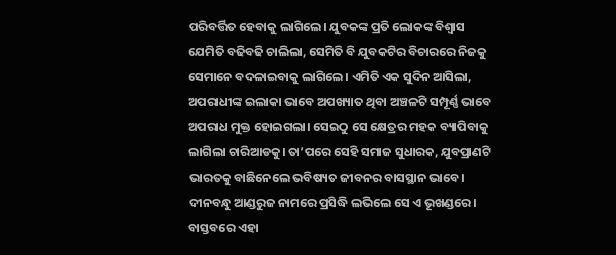ପରିବର୍ତ୍ତିତ ହେବାକୁ ଲାଗିଲେ। ଯୁବକଙ୍କ ପ୍ରତି ଲୋକଙ୍କ ବିଶ୍ୱାସ ଯେମିତି ବଢିବଢି ଚାଲିଲା, ସେମିତି ବି ଯୁବକଟିର ବିଚାରରେ ନିଜକୁ ସେମାନେ ବଦଳାଇବାକୁ ଲାଗିଲେ। ଏମିତି ଏକ ସୁଦିନ ଆସିଲା, ଅପରାଧୀଙ୍କ ଇଲାକା ଭାବେ ଅପଖ୍ୟାତ ଥିବା ଅଞ୍ଚଳଟି ସମ୍ପୂର୍ଣ୍ଣ ଭାବେ ଅପରାଧ ମୁକ୍ତ ହୋଇଗଲା। ସେଇଠୁ ସେ କ୍ଷେତ୍ରର ମହକ ବ୍ୟାପିବାକୁ ଲାଗିଲା ଚାରିଆଡକୁ। ତା’ପରେ ସେହି ସମାଜ ସୁଧାରକ, ଯୁବପ୍ରାଣଟି ଭାରତକୁ ବାଛିନେଲେ ଭବିଷ୍ୟତ ଜୀବନର ବାସସ୍ଥାନ ଭାବେ। ଦୀନବନ୍ଧୁ ଆଣ୍ଡରୁଜ ନାମରେ ପ୍ରସିଦ୍ଧି ଲଭିଲେ ସେ ଏ ଭୂଖଣ୍ଡରେ। ବାସ୍ତବରେ ଏହା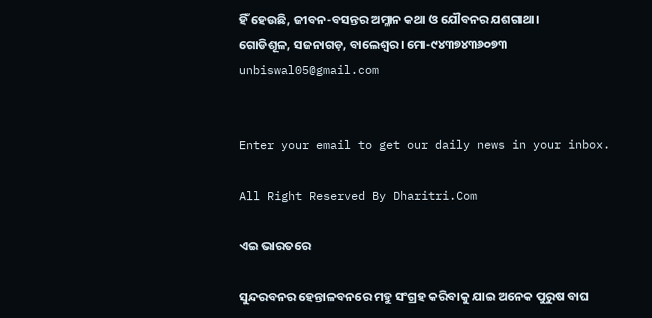ହିଁ ହେଉଛି, ଜୀବନ-ବସନ୍ତର ଅମ୍ଳାନ କଥା ଓ ଯୌବନର ଯଶଗାଥା।
ଗୋଡିଶୂଳ, ସଜନାଗଡ଼, ବାଲେଶ୍ବର। ମୋ-୯୪୩୭୪୩୬୦୭୩
unbiswal05@gmail.com


Enter your email to get our daily news in your inbox.

All Right Reserved By Dharitri.Com

ଏଇ ଭାରତରେ

ସୁନ୍ଦରବନର ହେନ୍ତାଳବନରେ ମହୁ ସଂଗ୍ରହ କରିବାକୁ ଯାଇ ଅନେକ ପୁରୁଷ ବାଘ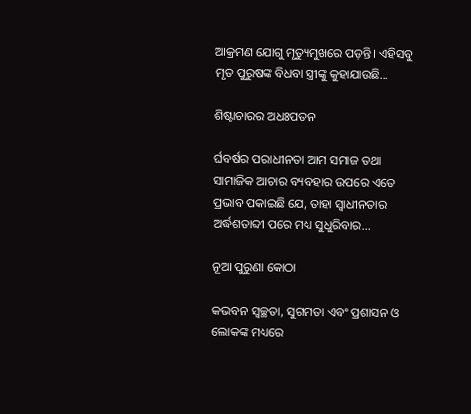ଆକ୍ରମଣ ଯୋଗୁ ମୃତ୍ୟୁମୁଖରେ ପଡ଼ନ୍ତି। ଏହିସବୁ ମୃତ ପୁରୁଷଙ୍କ ବିଧବା ସ୍ତ୍ରୀଙ୍କୁ କୁହାଯାଉଛି...

ଶିଷ୍ଟାଚାରର ଅଧଃପତନ

ର୍ଘବର୍ଷର ପରାଧୀନତା ଆମ ସମାଜ ତଥା ସାମାଜିକ ଆଚାର ବ୍ୟବହାର ଉପରେ ଏତେ ପ୍ରଭାବ ପକାଇଛି ଯେ, ତାହା ସ୍ୱାଧୀନତାର ଅର୍ଦ୍ଧଶତାବ୍ଦୀ ପରେ ମଧ୍ୟ ସୁଧୁରିବାର...

ନୂଆ ପୁରୁଣା କୋଠା

କଭବନ ସ୍ୱଚ୍ଛତା, ସୁଗମତା ଏବଂ ପ୍ରଶାସନ ଓ ଲୋକଙ୍କ ମଧ୍ୟରେ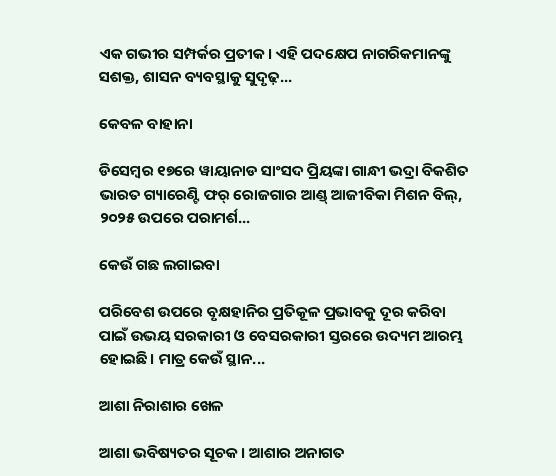ଏକ ଗଭୀର ସମ୍ପର୍କର ପ୍ରତୀକ। ଏହି ପଦକ୍ଷେପ ନାଗରିକମାନଙ୍କୁ ସଶକ୍ତ, ଶାସନ ବ୍ୟବସ୍ଥାକୁ ସୁଦୃଢ଼...

କେବଳ ବାହାନା

ଡିସେମ୍ୱର ୧୭ରେ ୱାୟାନାଡ ସାଂସଦ ପ୍ରିୟଙ୍କା ଗାନ୍ଧୀ ଭଦ୍ରା ବିକଶିତ ଭାରତ ଗ୍ୟାରେଣ୍ଟି ଫର୍‌ ରୋଜଗାର ଆଣ୍ଡ୍‌ ଆଜୀବିକା ମିଶନ ବିଲ୍‌, ୨୦୨୫ ଉପରେ ପରାମର୍ଶ...

କେଉଁ ଗଛ ଲଗାଇବା

ପରିବେଶ ଉପରେ ବୃକ୍ଷହାନିର ପ୍ରତିକୂଳ ପ୍ରଭାବକୁ ଦୂର କରିବା ପାଇଁ ଉଭୟ ସରକାରୀ ଓ ବେସରକାରୀ ସ୍ତରରେ ଉଦ୍ୟମ ଆରମ୍ଭ ହୋଇଛି। ମାତ୍ର କେଉଁ ସ୍ଥାନ...

ଆଶା ନିରାଶାର ଖେଳ

ଆଶା ଭବିଷ୍ୟତର ସୂଚକ। ଆଶାର ଅନାଗତ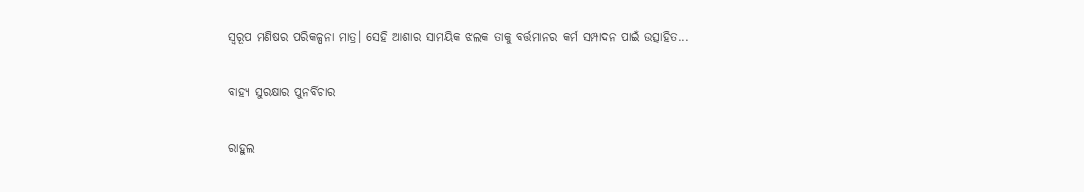ସ୍ବରୂପ ମଣିଷର ପରିକଳ୍ପନା ମାତ୍ର। ସେହି ଆଶାର ସାମୟିକ ଝଲକ ତାକୁ ବର୍ତ୍ତମାନର କର୍ମ ସମ୍ପାଦନ ପାଇଁ ଉତ୍ସାହିତ...

ବାହ୍ୟ ସୁରକ୍ଷାର ପୁନର୍ବିଚାର

ରାହୁଲ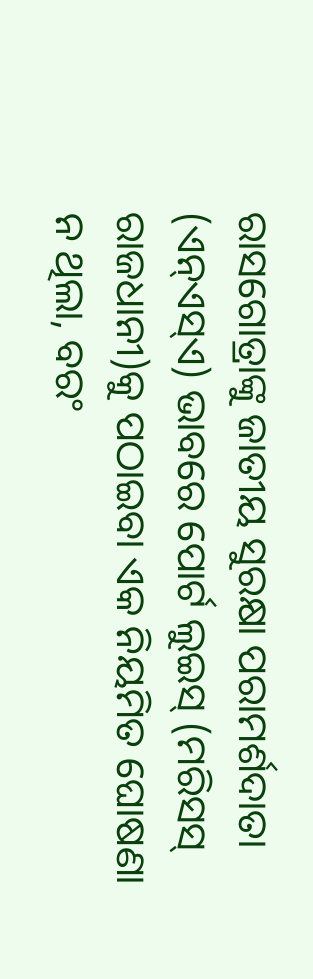ରାସଗୋତ୍ରାଙ୍କୁ ଜାତୀୟ ସୁରକ୍ଷା ପରାମର୍ଶଦାତା (ଏନ୍‌ଏସ୍‌ଏ) ଭାବରେ ପୋର୍ଟ ଲୁଇସ୍‌ (ମରିସସ୍‌ ରାଜଧାନୀ)କୁ ପଠାଇବା ଏକ ନିୟମିତ ଘୋଷଣା ନ ଥିଲା, ବରଂ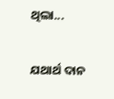ଥିଲା...

ଯଥାର୍ଥ ଦାନ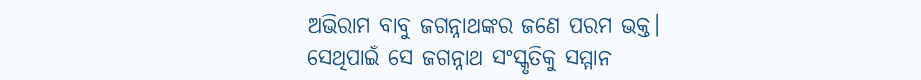ଅଭିରାମ ବାବୁ ଜଗନ୍ନାଥଙ୍କର ଜଣେ ପରମ ଭକ୍ତ। ସେଥିପାଇଁ ସେ ଜଗନ୍ନାଥ ସଂସ୍କୃତିକୁ ସମ୍ମାନ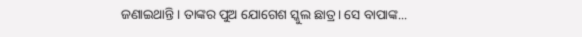ଜଣାଇଥାନ୍ତି। ତାଙ୍କର ପୁଅ ଯୋଗେଶ ସ୍କୁଲ ଛାତ୍ର। ସେ ବାପାଙ୍କ...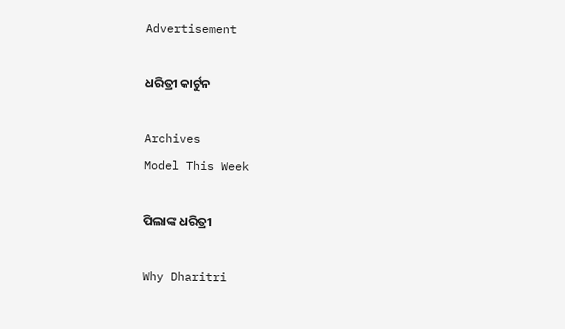Advertisement

ଧରିତ୍ରୀ କାର୍ଟୁନ

Archives
Model This Week

ପିଲାଙ୍କ ଧରିତ୍ରୀ

Why Dharitri